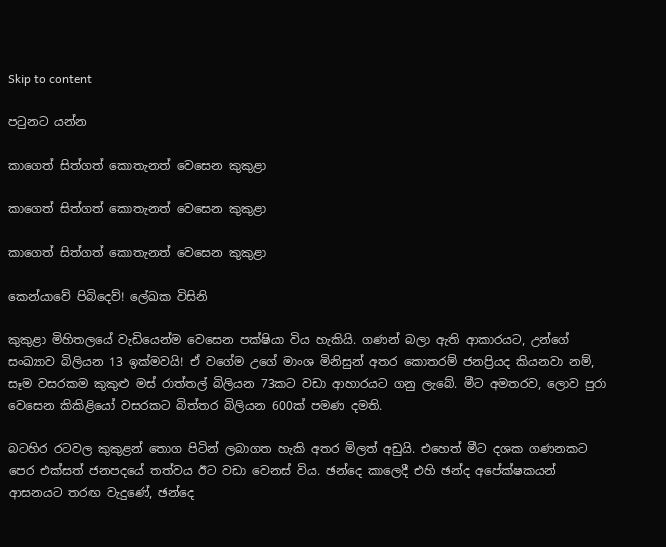Skip to content

පටුනට යන්න

කාගෙත් සිත්ගත් කොතැනත් වෙසෙන කුකුළා

කාගෙත් සිත්ගත් කොතැනත් වෙසෙන කුකුළා

කාගෙත් සිත්ගත් කොතැනත් වෙසෙන කුකුළා

කෙන්යාවේ පිබිදෙව්! ලේඛක විසිනි

කුකුළා මිහිතලයේ වැඩියෙන්ම වෙසෙන පක්ෂියා විය හැකියි. ගණන් බලා ඇති ආකාරයට, උන්ගේ සංඛ්‍යාව බිලියන 13 ඉක්මවයි! ඒ වගේම උගේ මාංශ මිනිසුන් අතර කොතරම් ජනප්‍රියද කියනවා නම්, සෑම වසරකම කුකුළු මස් රාත්තල් බිලියන 73කට වඩා ආහාරයට ගනු ලැබේ. මීට අමතරව, ලොව පුරා වෙසෙන කිකිළියෝ වසරකට බිත්තර බිලියන 600ක් පමණ දමති.

බටහිර රටවල කුකුළන් තොග පිටින් ලබාගත හැකි අතර මිලත් අඩුයි. එහෙත් මීට දශක ගණනකට පෙර එක්සත් ජනපදයේ තත්වය ඊට වඩා වෙනස් විය. ඡන්දෙ කාලෙදී එහි ඡන්ද අපේක්ෂකයන් ආසනයට තරඟ වැදුණේ, ඡන්දෙ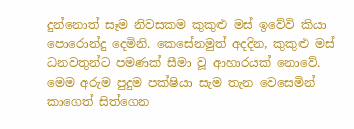දුන්නොත් සෑම නිවසකම කුකුළු මස් ඉවේවි කියා පොරොන්දු දෙමිනි. කෙසේනමුත් අදදින, කුකුළු මස් ධනවතුන්ට පමණක් සීමා වූ ආහාරයක් නොවේ. මෙම අරුම පුදුම පක්ෂියා සැම තැන වෙසෙමින් කාගෙත් සිත්ගෙන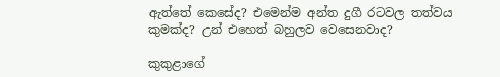ඇත්තේ කෙසේද? එමෙන්ම අන්ත දුගී රටවල තත්වය කුමක්ද? උන් එහෙත් බහුලව වෙසෙනවාද?

කුකුළාගේ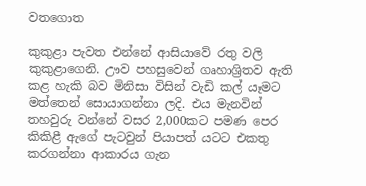වතගොත

කුකුළා පැවත එන්නේ ආසියාවේ රතු වලි කුකුළාගෙනි. ඌව පහසුවෙන් ගෘහාශ්‍රිතව ඇති කළ හැකි බව මිනිසා විසින් වැඩි කල් යෑමට මත්තෙන් සොයාගන්නා ලදි. එය මැනවින් තහවුරු වන්නේ වසර 2,000කට පමණ පෙර කිකිළී ඇගේ පැටවුන් පියාපත් යටට එකතු කරගන්නා ආකාරය ගැන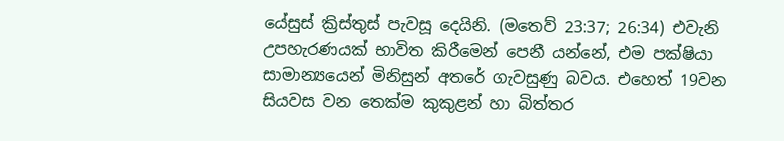යේසුස් ක්‍රිස්තුස් පැවසූ දෙයිනි. (මතෙව් 23:37; 26:34) එවැනි උපහැරණයක් භාවිත කිරීමෙන් පෙනී යන්නේ, එම පක්ෂියා සාමාන්‍යයෙන් මිනිසුන් අතරේ ගැවසුණු බවය. එහෙත් 19වන සියවස වන තෙක්ම කුකුළන් හා බිත්තර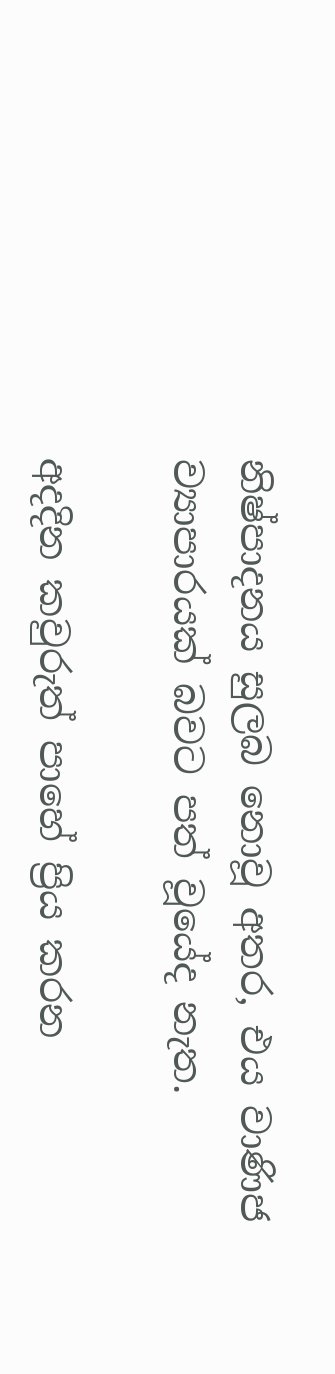නිෂ්පාදනය සුලබ නොවූ අතර, එය වාණිජ ව්‍යාපාරයක් බවට පත් වූයේද නැත.

අදදින කවුරුත් පාහේ ප්‍රිය කරන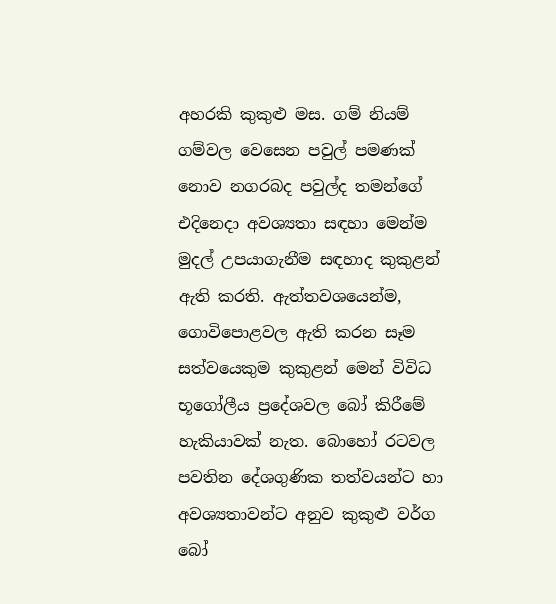අහරකි කුකුළු මස. ගම් නියම් ගම්වල වෙසෙන පවුල් පමණක් නොව නගරබද පවුල්ද තමන්ගේ එදිනෙදා අවශ්‍යතා සඳහා මෙන්ම මුදල් උපයාගැනීම සඳහාද කුකුළන් ඇති කරති. ඇත්තවශයෙන්ම, ගොවිපොළවල ඇති කරන සෑම සත්වයෙකුම කුකුළන් මෙන් විවිධ භූගෝලීය ප්‍රදේශවල බෝ කිරීමේ හැකියාවක් නැත. බොහෝ රටවල පවතින දේශගුණික තත්වයන්ට හා අවශ්‍යතාවන්ට අනුව කුකුළු වර්ග බෝ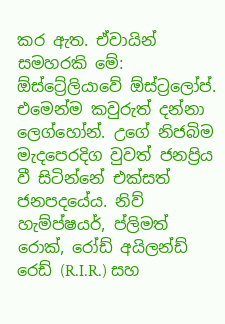කර ඇත. ඒවායින් සමහරකි මේ: ඕස්ට්‍රේලියාවේ ඕස්ට්‍රලෝප්. එමෙන්ම කවුරුත් දන්නා ලෙග්හෝන්. උගේ නිජබිම මැදපෙරදිග වුවත් ජනප්‍රිය වී සිටින්නේ එක්සත් ජනපදයේය. නිව් හැම්ප්ෂයර්, ප්ලිමත් රොක්, රෝඩ් අයිලන්ඩ් රෙඩ් (R.I.R.) සහ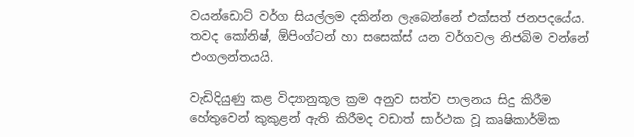වයන්ඩොට් වර්ග සියල්ලම දකින්න ලැබෙන්නේ එක්සත් ජනපදයේය. තවද කෝනිෂ්, ඕපිංග්ටන් හා සසෙක්ස් යන වර්ගවල නිජබිම වන්නේ එංගලන්තයයි.

වැඩිදියුණු කළ විද්‍යානුකූල ක්‍රම අනුව සත්ව පාලනය සිදු කිරීම හේතුවෙන් කුකුළන් ඇති කිරීමද වඩාත් සාර්ථක වූ කෘෂිකාර්මික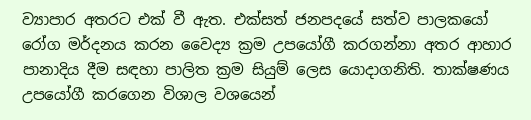ව්‍යාපාර අතරට එක් වී ඇත. එක්සත් ජනපදයේ සත්ව පාලකයෝ රෝග මර්දනය කරන වෛද්‍ය ක්‍රම උපයෝගී කරගන්නා අතර ආහාර පානාදිය දීම සඳහා පාලිත ක්‍රම සියුම් ලෙස යොදාගනිති. තාක්ෂණය උපයෝගී කරගෙන විශාල වශයෙන්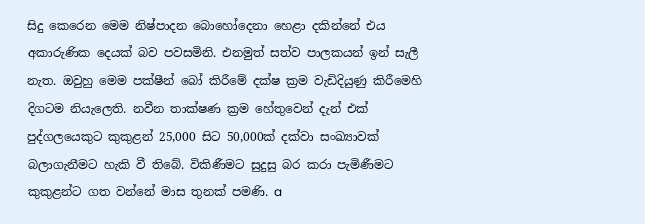සිදු කෙරෙන මෙම නිෂ්පාදන බොහෝදෙනා හෙළා දකින්නේ එය අකාරුණික දෙයක් බව පවසමිනි. එනමුත් සත්ව පාලකයන් ඉන් සැලී නැත. ඔවුහු මෙම පක්ෂීන් බෝ කිරීමේ දක්ෂ ක්‍රම වැඩිදියුණු කිරීමෙහි දිගටම නියැලෙති. නවීන තාක්ෂණ ක්‍රම හේතුවෙන් දැන් එක් පුද්ගලයෙකුට කුකුළන් 25,000 සිට 50,000ක් දක්වා සංඛ්‍යාවක් බලාගැනීමට හැකි වී තිබේ. විකිණීමට සුදුසු බර කරා පැමිණීමට කුකුළන්ට ගත වන්නේ මාස තුනක් පමණි. a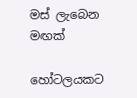මස් ලැබෙන මඟක්

හෝටලයකට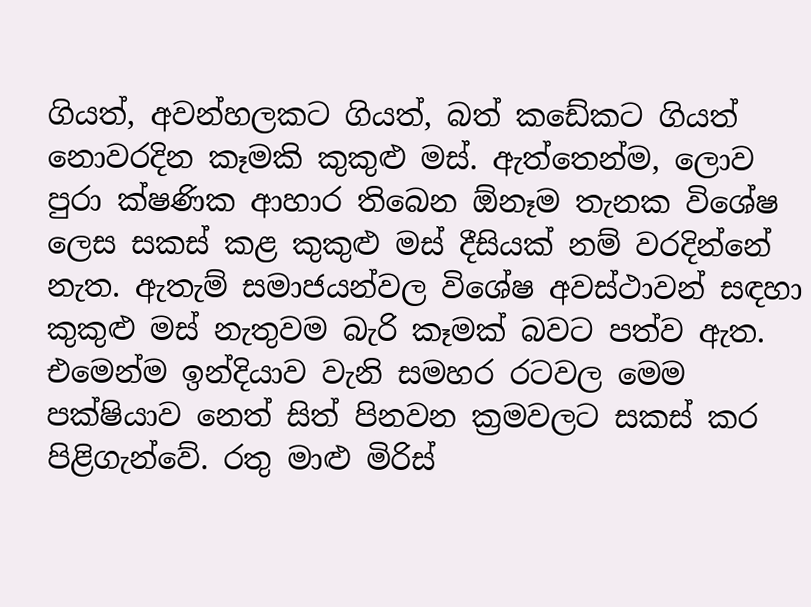ගියත්, අවන්හලකට ගියත්, බත් කඩේකට ගියත් නොවරදින කෑමකි කුකුළු මස්. ඇත්තෙන්ම, ලොව පුරා ක්ෂණික ආහාර තිබෙන ඕනෑම තැනක විශේෂ ලෙස සකස් කළ කුකුළු මස් දීසියක් නම් වරදින්නේ නැත. ඇතැම් සමාජයන්වල විශේෂ අවස්ථාවන් සඳහා කුකුළු මස් නැතුවම බැරි කෑමක් බවට පත්ව ඇත. එමෙන්ම ඉන්දියාව වැනි සමහර රටවල මෙම පක්ෂියාව නෙත් සිත් පිනවන ක්‍රමවලට සකස් කර පිළිගැන්වේ. රතු මාළු මිරිස්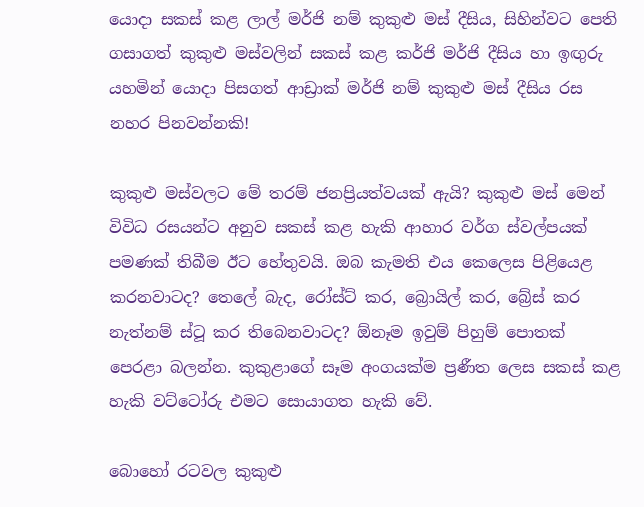යොදා සකස් කළ ලාල් මර්ජි නම් කුකුළු මස් දීසිය, සිහින්වට පෙති ගසාගත් කුකුළු මස්වලින් සකස් කළ කර්ජි මර්ජි දීසිය හා ඉඟුරු යහමින් යොදා පිසගත් ආඩ්‍රාක් මර්ජි නම් කුකුළු මස් දීසිය රස නහර පිනවන්නකි!

කුකුළු මස්වලට මේ තරම් ජනප්‍රියත්වයක් ඇයි? කුකුළු මස් මෙන් විවිධ රසයන්ට අනුව සකස් කළ හැකි ආහාර වර්ග ස්වල්පයක් පමණක් තිබීම ඊට හේතුවයි. ඔබ කැමති එය කෙලෙස පිළියෙළ කරනවාටද? තෙලේ බැද, රෝස්ට් කර, බ්‍රොයිල් කර, බ්‍රේස් කර නැත්නම් ස්ටූ කර තිබෙනවාටද? ඕනෑම ඉවුම් පිහුම් පොතක් පෙරළා බලන්න. කුකුළාගේ සෑම අංගයක්ම ප්‍රණීත ලෙස සකස් කළ හැකි වට්ටෝරු එමට සොයාගත හැකි වේ.

බොහෝ රටවල කුකුළු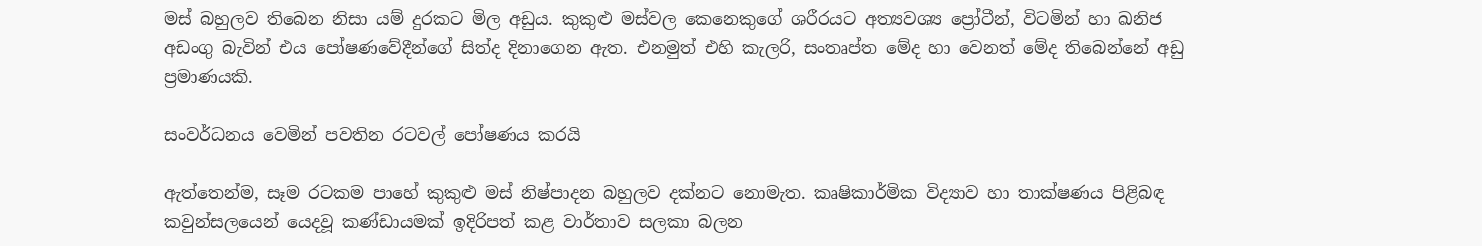මස් බහුලව තිබෙන නිසා යම් දුරකට මිල අඩුය. කුකුළු මස්වල කෙනෙකුගේ ශරීරයට අත්‍යවශ්‍ය ප්‍රෝටීන්, විටමින් හා ඛනිජ අඩංගු බැවින් එය පෝෂණවේදීන්ගේ සිත්ද දිනාගෙන ඇත. එනමුත් එහි කැලරි, සංතෘප්ත මේද හා වෙනත් මේද තිබෙන්නේ අඩු ප්‍රමාණයකි.

සංවර්ධනය වෙමින් පවතින රටවල් පෝෂණය කරයි

ඇත්තෙන්ම, සෑම රටකම පාහේ කුකුළු මස් නිෂ්පාදන බහුලව දක්නට නොමැත. කෘෂිකාර්මික විද්‍යාව හා තාක්ෂණය පිළිබඳ කවුන්සලයෙන් යෙදවූ කණ්ඩායමක් ඉදිරිපත් කළ වාර්තාව සලකා බලන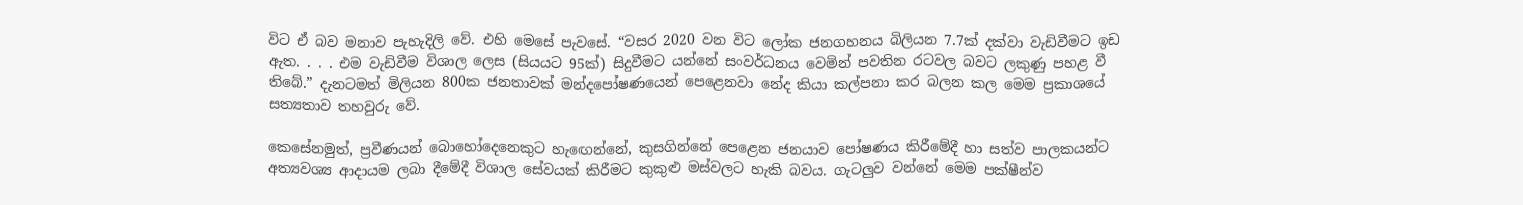විට ඒ බව මනාව පැහැදිලි වේ. එහි මෙසේ පැවසේ. “වසර 2020 වන විට ලෝක ජනගහනය බිලියන 7.7ක් දක්වා වැඩිවීමට ඉඩ ඇත. . . . එම වැඩිවීම විශාල ලෙස (සියයට 95ක්) සිදුවීමට යන්නේ සංවර්ධනය වෙමින් පවතින රටවල බවට ලකුණු පහළ වී තිබේ.” දැනටමත් මිලියන 800ක ජනතාවක් මන්දපෝෂණයෙන් පෙළෙනවා නේද කියා කල්පනා කර බලන කල මෙම ප්‍රකාශයේ සත්‍යතාව තහවුරු වේ.

කෙසේනමුත්, ප්‍රවීණයන් බොහෝදෙනෙකුට හැඟෙන්නේ, කුසගින්නේ පෙළෙන ජනයාව පෝෂණය කිරීමේදී හා සත්ව පාලකයන්ට අත්‍යවශ්‍ය ආදායම ලබා දීමේදී විශාල සේවයක් කිරීමට කුකුළු මස්වලට හැකි බවය. ගැටලුව වන්නේ මෙම පක්ෂීන්ව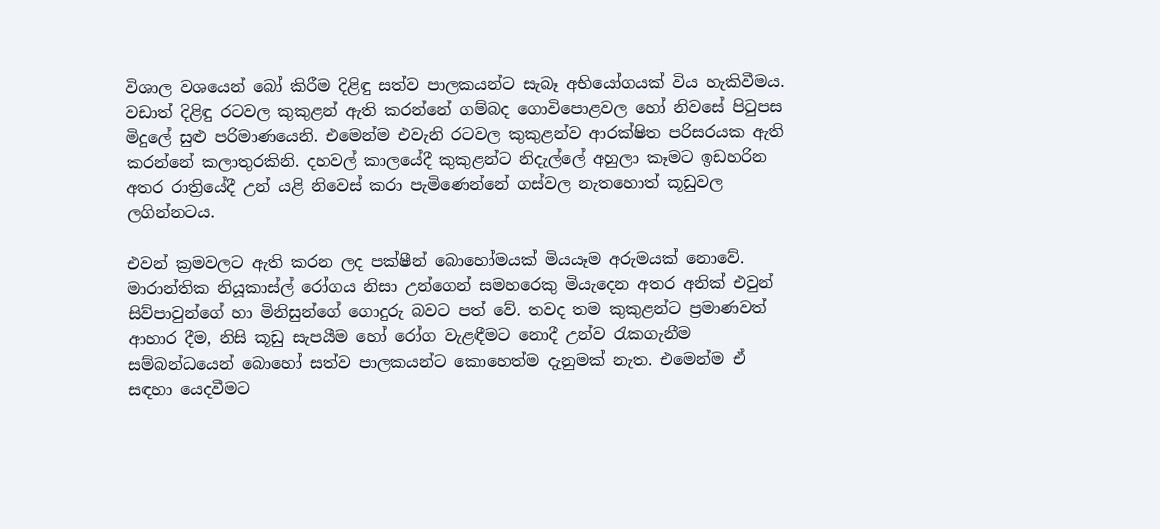විශාල වශයෙන් බෝ කිරීම දිළිඳු සත්ව පාලකයන්ට සැබෑ අභියෝගයක් විය හැකිවීමය. වඩාත් දිළිඳු රටවල කුකුළන් ඇති කරන්නේ ගම්බද ගොවිපොළවල හෝ නිවසේ පිටුපස මිදුලේ සුළු පරිමාණයෙනි. එමෙන්ම එවැනි රටවල කුකුළන්ව ආරක්ෂිත පරිසරයක ඇති කරන්නේ කලාතුරකිනි. දහවල් කාලයේදී කුකුළන්ට නිදැල්ලේ අහුලා කෑමට ඉඩහරින අතර රාත්‍රියේදී උන් යළි නිවෙස් කරා පැමිණෙන්නේ ගස්වල නැතහොත් කූඩුවල ලගින්නටය.

එවන් ක්‍රමවලට ඇති කරන ලද පක්ෂීන් බොහෝමයක් මියයෑම අරුමයක් නොවේ. මාරාන්තික නියූකාස්ල් රෝගය නිසා උන්ගෙන් සමහරෙකු මියැදෙන අතර අනික් එවුන් සිව්පාවුන්ගේ හා මිනිසුන්ගේ ගොදුරු බවට පත් වේ. තවද තම කුකුළන්ට ප්‍රමාණවත් ආහාර දීම, නිසි කූඩු සැපයීම හෝ රෝග වැළඳීමට නොදී උන්ව රැකගැනීම සම්බන්ධයෙන් බොහෝ සත්ව පාලකයන්ට කොහෙත්ම දැනුමක් නැත. එමෙන්ම ඒ සඳහා යෙදවීමට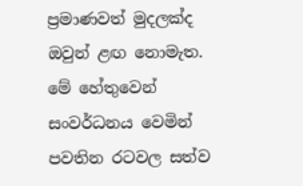ප්‍රමාණවත් මුදලක්ද ඔවුන් ළඟ නොමැත. මේ හේතුවෙන් සංවර්ධනය වෙමින් පවතින රටවල සත්ව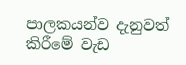පාලකයන්ව දැනුවත් කිරීමේ වැඩ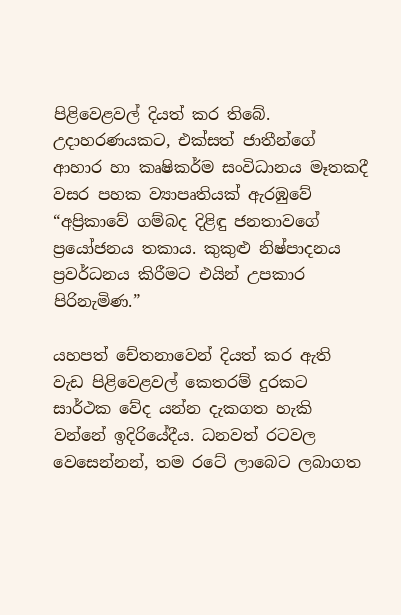පිළිවෙළවල් දියත් කර තිබේ. උදාහරණයකට, එක්සත් ජාතීන්ගේ ආහාර හා කෘෂිකර්ම සංවිධානය මෑතකදී වසර පහක ව්‍යාපෘතියක් ඇරඹුවේ “අප්‍රිකාවේ ගම්බද දිළිඳු ජනතාවගේ ප්‍රයෝජනය තකාය. කුකුළු නිෂ්පාදනය ප්‍රවර්ධනය කිරීමට එයින් උපකාර පිරිනැමිණ.”

යහපත් චේතනාවෙන් දියත් කර ඇති වැඩ පිළිවෙළවල් කෙතරම් දුරකට සාර්ථක වේද යන්න දැකගත හැකි වන්නේ ඉදිරියේදීය. ධනවත් රටවල වෙසෙන්නන්, තම රටේ ලාබෙට ලබාගත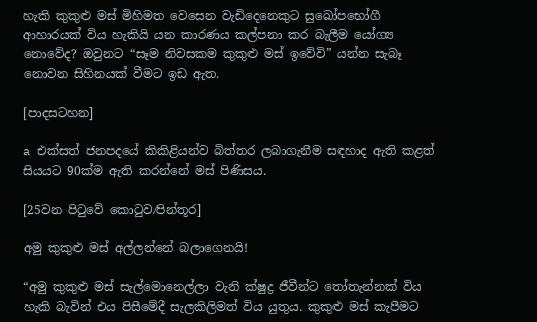හැකි කුකුළු මස් මිහිමත වෙසෙන වැඩිදෙනෙකුට සුඛෝපභෝගී ආහාරයක් විය හැකියි යන කාරණය කල්පනා කර බැලීම යෝග්‍ය නොවේද? ඔවුනට “සෑම නිවසකම කුකුළු මස් ඉවේවි” යන්න සැබෑ නොවන සිහිනයක් වීමට ඉඩ ඇත.

[පාදසටහන]

a එක්සත් ජනපදයේ කිකිළියන්ව බිත්තර ලබාගැනීම සඳහාද ඇති කළත් සියයට 90ක්ම ඇති කරන්නේ මස් පිණිසය.

[25වන පිටුවේ කොටුව⁄පින්තූර]

අමු කුකුළු මස් අල්ලන්නේ බලාගෙනයි!

“අමු කුකුළු මස් සැල්මොනෙල්ලා වැනි ක්ෂුද්‍ර ජීවීන්ට තෝතැන්නක් විය හැකි බැවින් එය පිසීමේදී සැලකිලිමත් විය යුතුය. කුකුළු මස් කැපීමට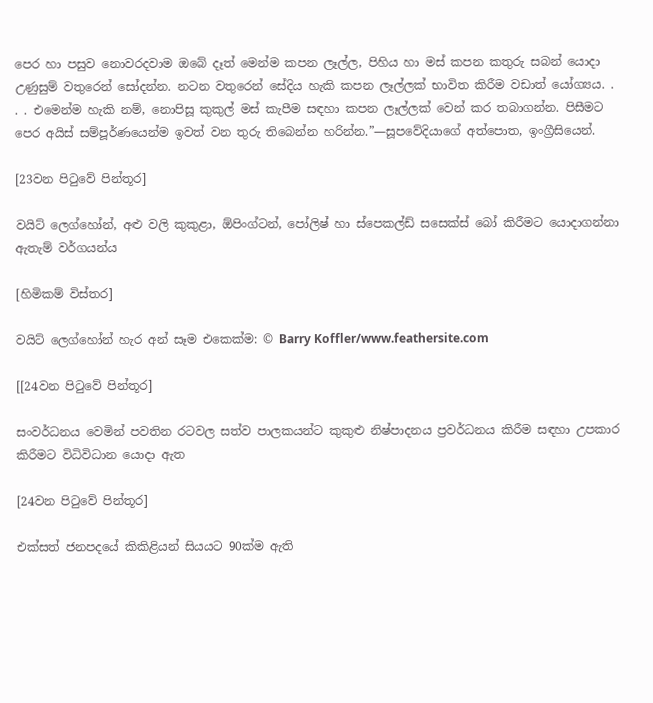පෙර හා පසුව නොවරදවාම ඔබේ දෑත් මෙන්ම කපන ලෑල්ල, පිහිය හා මස් කපන කතුරු සබන් යොදා උණුසුම් වතුරෙන් සෝදන්න. නටන වතුරෙන් සේදිය හැකි කපන ලෑල්ලක් භාවිත කිරීම වඩාත් යෝග්‍යය. . . . එමෙන්ම හැකි නම්, නොපිසූ කුකුල් මස් කැපීම සඳහා කපන ලෑල්ලක් වෙන් කර තබාගන්න. පිසීමට පෙර අයිස් සම්පූර්ණයෙන්ම ඉවත් වන තුරු තිබෙන්න හරින්න.”—සූපවේදියාගේ අත්පොත, ඉංග්‍රීසියෙන්.

[23වන පිටුවේ පින්තූර]

වයිට් ලෙග්හෝන්, අළු වලි කුකුළා, ඕපිංග්ටන්, පෝලිෂ් හා ස්පෙකල්ඩ් සසෙක්ස් බෝ කිරීමට යොදාගන්නා ඇතැම් වර්ගයන්ය

[හිමිකම් විස්තර]

වයිට් ලෙග්හෝන් හැර අන් සෑම එකෙක්ම: © Barry Koffler/www.feathersite.com

[[24වන පිටුවේ පින්තූර]

සංවර්ධනය වෙමින් පවතින රටවල සත්ව පාලකයන්ට කුකුළු නිෂ්පාදනය ප්‍රවර්ධනය කිරීම සඳහා උපකාර කිරීමට විධිවිධාන යොදා ඇත

[24වන පිටුවේ පින්තූර]

එක්සත් ජනපදයේ කිකිළියන් සියයට 90ක්ම ඇති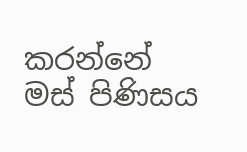කරන්නේ මස් පිණිසය